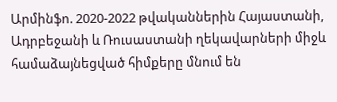Արմինֆո. 2020-2022 թվականներին Հայաստանի, Ադրբեջանի և Ռուսաստանի ղեկավարների միջև համաձայնեցված հիմքերը մնում են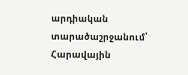արդիական տարածաշրջանում՝ Հարավային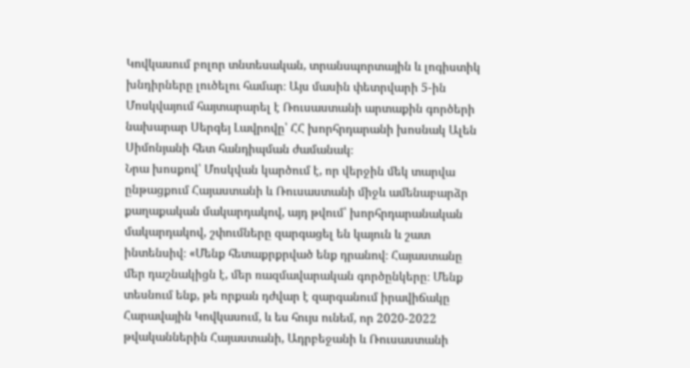Կովկասում բոլոր տնտեսական, տրանսպորտային և լոգիստիկ խնդիրները լուծելու համար։ Այս մասին փետրվարի 5-ին Մոսկվայում հայտարարել է Ռուսաստանի արտաքին գործերի նախարար Սերգեյ Լավրովը՝ ՀՀ խորհրդարանի խոսնակ Ալեն Սիմոնյանի հետ հանդիպման ժամանակ։
Նրա խոսքով՝ Մոսկվան կարծում է, որ վերջին մեկ տարվա ընթացքում Հայաստանի և Ռուսաստանի միջև ամենաբարձր քաղաքական մակարդակով, այդ թվում՝ խորհրդարանական մակարդակով, շփումները զարգացել են կայուն և շատ ինտենսիվ։ «Մենք հետաքրքրված ենք դրանով։ Հայաստանը մեր դաշնակիցն է, մեր ռազմավարական գործընկերը։ Մենք տեսնում ենք, թե որքան դժվար է զարգանում իրավիճակը Հարավային Կովկասում, և ես հույս ունեմ, որ 2020-2022 թվականներին Հայաստանի, Ադրբեջանի և Ռուսաստանի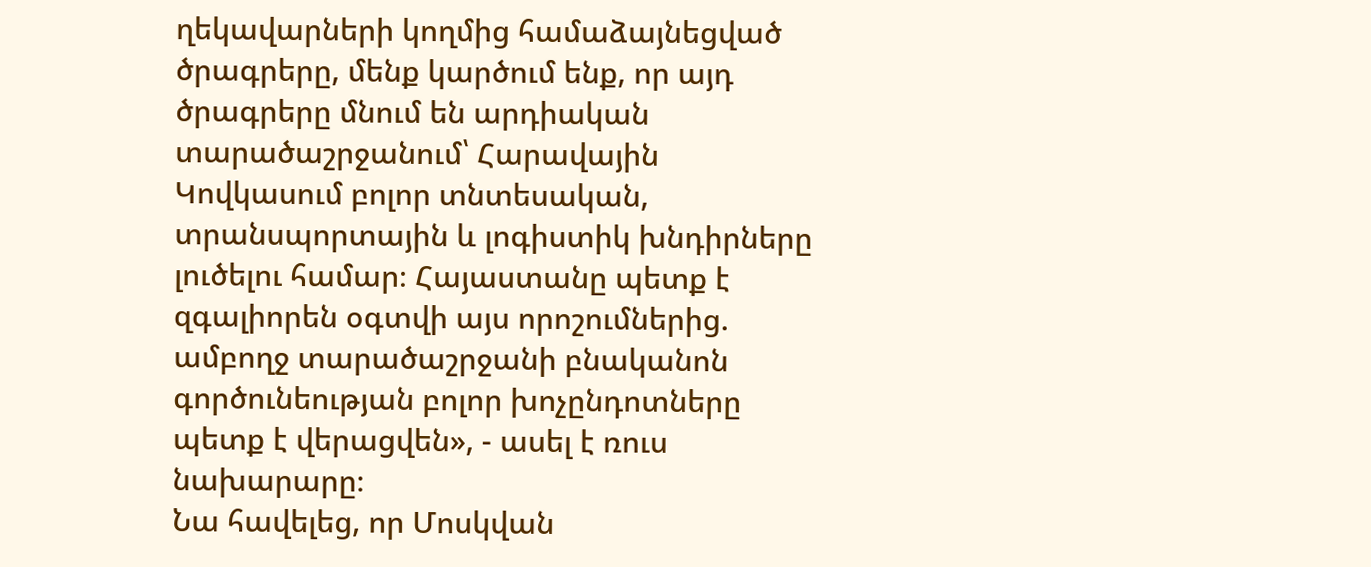ղեկավարների կողմից համաձայնեցված ծրագրերը, մենք կարծում ենք, որ այդ ծրագրերը մնում են արդիական տարածաշրջանում՝ Հարավային Կովկասում բոլոր տնտեսական, տրանսպորտային և լոգիստիկ խնդիրները լուծելու համար։ Հայաստանը պետք է զգալիորեն օգտվի այս որոշումներից. ամբողջ տարածաշրջանի բնականոն գործունեության բոլոր խոչընդոտները պետք է վերացվեն», - ասել է ռուս նախարարը։
Նա հավելեց, որ Մոսկվան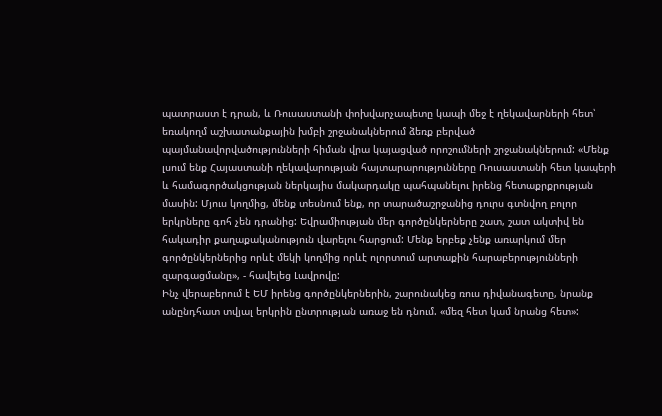պատրաստ է դրան, և Ռուսաստանի փոխվարչապետը կապի մեջ է ղեկավարների հետ՝ եռակողմ աշխատանքային խմբի շրջանակներում ձեռք բերված պայմանավորվածությունների հիման վրա կայացված որոշումների շրջանակներում: «Մենք լսում ենք Հայաստանի ղեկավարության հայտարարությունները Ռուսաստանի հետ կապերի և համագործակցության ներկայիս մակարդակը պահպանելու իրենց հետաքրքրության մասին: Մյուս կողմից, մենք տեսնում ենք, որ տարածաշրջանից դուրս գտնվող բոլոր երկրները գոհ չեն դրանից: Եվրամիության մեր գործընկերները շատ, շատ ակտիվ են հակադիր քաղաքականություն վարելու հարցում: Մենք երբեք չենք առարկում մեր գործընկերներից որևէ մեկի կողմից որևէ ոլորտում արտաքին հարաբերությունների զարգացմանը», - հավելեց Լավրովը:
Ինչ վերաբերում է ԵՄ իրենց գործընկերներին, շարունակեց ռուս դիվանագետը, նրանք անընդհատ տվյալ երկրին ընտրության առաջ են դնում. «մեզ հետ կամ նրանց հետ»: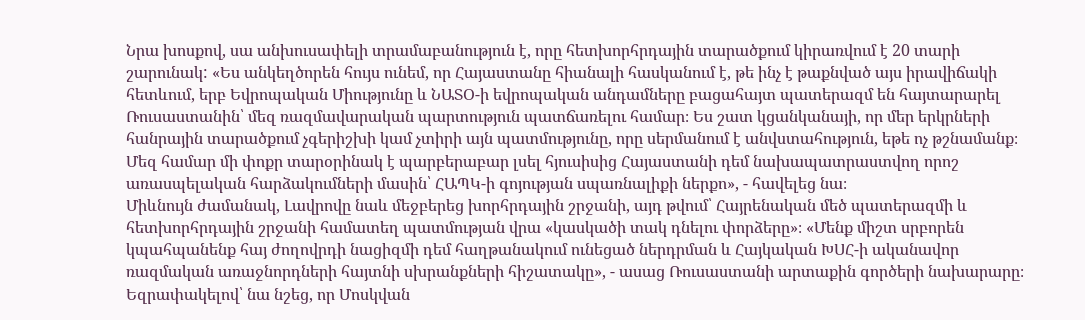Նրա խոսքով, սա անխուսափելի տրամաբանություն է, որը հետխորհրդային տարածքում կիրառվում է 20 տարի շարունակ: «Ես անկեղծորեն հույս ունեմ, որ Հայաստանը հիանալի հասկանում է, թե ինչ է թաքնված այս իրավիճակի հետևում, երբ Եվրոպական Միությունը և ՆԱՏՕ-ի եվրոպական անդամները բացահայտ պատերազմ են հայտարարել Ռուսաստանին՝ մեզ ռազմավարական պարտություն պատճառելու համար։ Ես շատ կցանկանայի, որ մեր երկրների հանրային տարածքում չգերիշխի կամ չտիրի այն պատմությունը, որը սերմանում է անվստահություն, եթե ոչ թշնամանք։ Մեզ համար մի փոքր տարօրինակ է պարբերաբար լսել հյուսիսից Հայաստանի դեմ նախապատրաստվող որոշ առասպելական հարձակումների մասին՝ ՀԱՊԿ-ի գոյության սպառնալիքի ներքո», - հավելեց նա։
Միևնույն ժամանակ, Լավրովը նաև մեջբերեց խորհրդային շրջանի, այդ թվում՝ Հայրենական մեծ պատերազմի և հետխորհրդային շրջանի համատեղ պատմության վրա «կասկածի տակ դնելու փորձերը»։ «Մենք միշտ սրբորեն կպահպանենք հայ ժողովրդի նացիզմի դեմ հաղթանակում ունեցած ներդրման և Հայկական ԽՍՀ-ի ականավոր ռազմական առաջնորդների հայտնի սխրանքների հիշատակը», - ասաց Ռուսաստանի արտաքին գործերի նախարարը։
Եզրափակելով՝ նա նշեց, որ Մոսկվան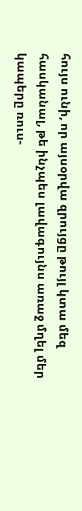հույս ունի, որ այսօրվա զրույցը թույլ կտա մեզ հասկանալ, թե ինչպես լավագույնս առաջ մղել մեր կապերը ռուս-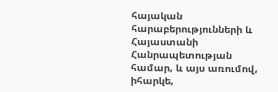հայական հարաբերությունների և Հայաստանի Հանրապետության համար, և այս առումով, իհարկե,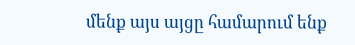մենք այս այցը համարում ենք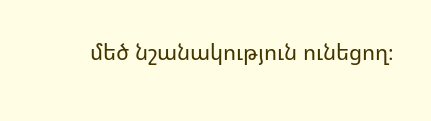մեծ նշանակություն ունեցող։